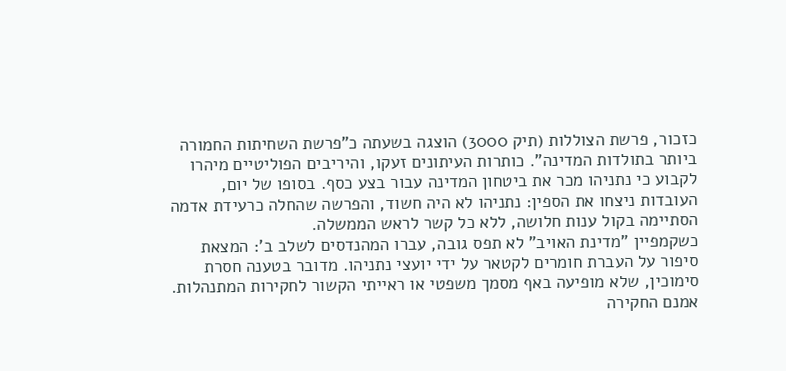כזכור, פרשת הצוללות (תיק 3000) הוצגה בשעתה כ"פרשת השחיתות החמורה ביותר בתולדות המדינה". כותרות העיתונים זעקו, והיריבים הפוליטיים מיהרו לקבוע כי נתניהו מכר את ביטחון המדינה עבור בצע כסף. בסופו של יום, העובדות ניצחו את הספין: נתניהו לא היה חשוד, והפרשה שהחלה כרעידת אדמה הסתיימה בקול ענות חלושה, ללא כל קשר לראש הממשלה.
כשקמפיין "מדינת האויב" לא תפס גובה, עברו המהנדסים לשלב ב': המצאת סיפור על העברת חומרים לקטאר על ידי יועצי נתניהו. מדובר בטענה חסרת סימוכין, שלא מופיעה באף מסמך משפטי או ראייתי הקשור לחקירות המתנהלות. אמנם החקירה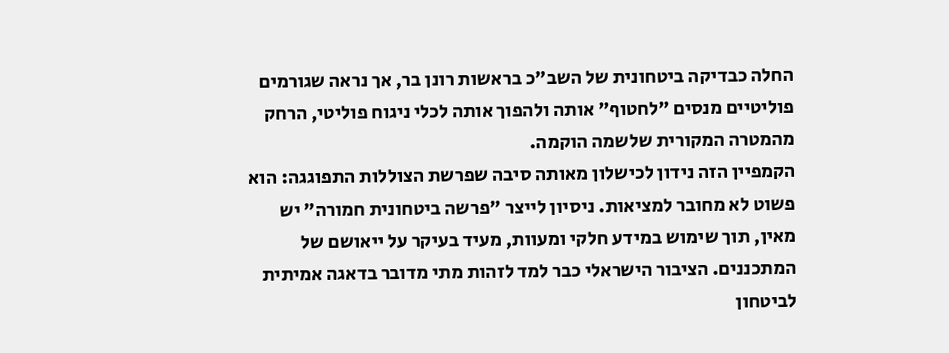החלה כבדיקה ביטחונית של השב"כ בראשות רונן בר, אך נראה שגורמים פוליטיים מנסים "לחטוף" אותה ולהפוך אותה לכלי ניגוח פוליטי, הרחק מהמטרה המקורית שלשמה הוקמה.
הקמפיין הזה נידון לכישלון מאותה סיבה שפרשת הצוללות התפוגגה: הוא פשוט לא מחובר למציאות. ניסיון לייצר "פרשה ביטחונית חמורה" יש מאין, תוך שימוש במידע חלקי ומעוות, מעיד בעיקר על ייאושם של המתכננים. הציבור הישראלי כבר למד לזהות מתי מדובר בדאגה אמיתית לביטחון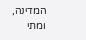המדינה, ומתי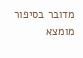מדובר בסיפור מומצא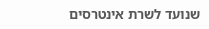שנועד לשרת אינטרסים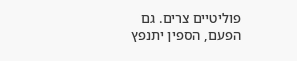פוליטיים צרים. גם הפעם, הספין יתנפץ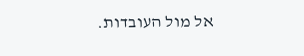אל מול העובדות.